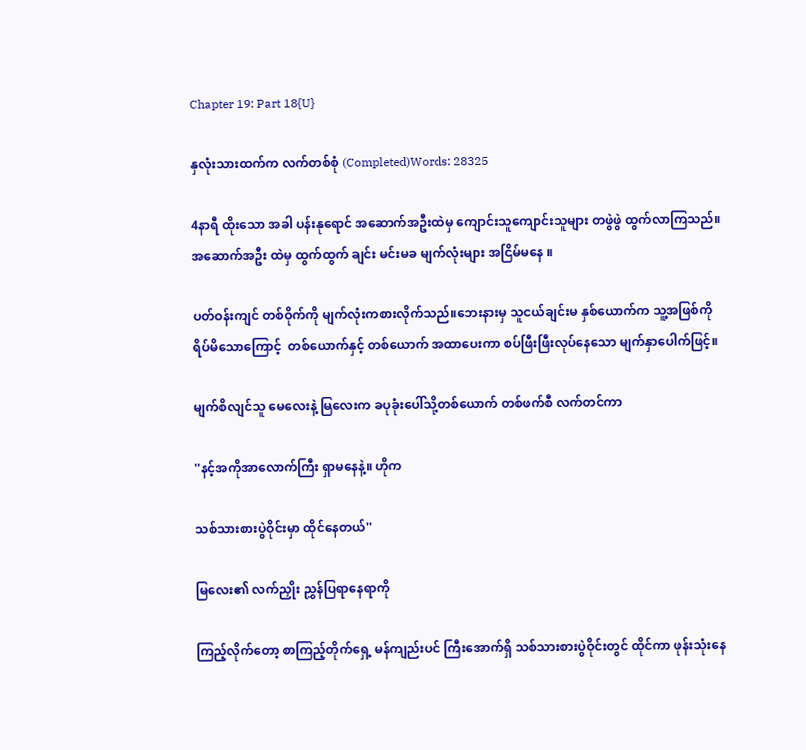Chapter 19: Part 18{U}

နှလုံးသားထက်က လက်တစ်စုံ (Completed)Words: 28325

4နာရီ ထိုးသော အခါ ပန်းနုရောင် အဆောက်အဦးထဲမှ ကျောင်းသူကျောင်းသူများ တဖွဲဖွဲ ထွက်လာကြသည်။အဆောက်အဦး ထဲမှ ထွက်ထွက် ချင်း မင်းမခ မျက်လုံးများ အငြိမ်မနေ ။

ပတ်ဝန်းကျင် တစ်ဝိုက်ကို မျက်လုံးကစားလိုက်သည်။ဘေးနားမှ သူငယ်ချင်းမ နှစ်ယောက်က သူ့အဖြစ်ကို ရိပ်မိသောကြောင့်  တစ်ယောက်နှင့် တစ်ယောက် အထာပေးကာ စပ်ဖြီးဖြီးလုပ်နေသော မျက်နှာပေါက်ဖြင့်။

မျက်စိလျင်သူ မေလေးနဲ့ မြလေးက ခပုခုံးပေါ်သို့တစ်ယောက် တစ်ဖက်စီ လက်တင်ကာ

''နင့်အကိုအာလောက်ကြီး ရှာမနေနဲ့။ ဟိုက

သစ်သားစားပွဲဝိုင်းမှာ ထိုင်နေတယ်''

မြလေး၏ လက်ညှိုး ညွှန်ပြရာနေရာကို

ကြည့်လိုက်တော့ စာကြည့်တိုက်ရှေ့ မန်ကျည်းပင် ကြီးအောက်ရှိ သစ်သားစားပွဲဝိုင်းတွင် ထိုင်ကာ ဖုန်းသုံးနေ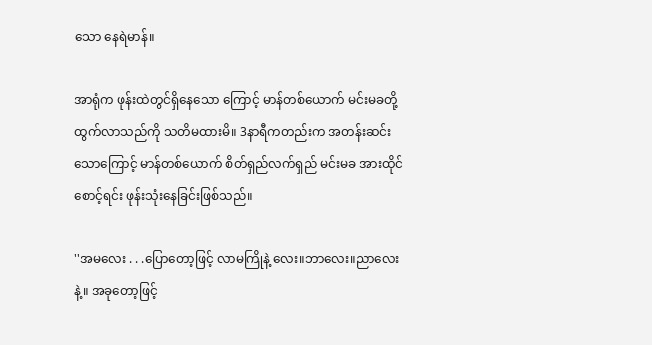သော နေရဲမာန်။

အာရုံက ဖုန်းထဲတွင်ရှိနေသော ကြောင့် မာန်တစ်ယောက် မင်းမခတို့ထွက်လာသည်ကို သတိမထားမိ။ 3နာရီကတည်းက အတန်းဆင်းသောကြောင့် မာန်တစ်ယောက် စိတ်ရှည်လက်ရှည် မင်းမခ အားထိုင်စောင့်ရင်း ဖုန်းသုံးနေခြင်းဖြစ်သည်။

''အမလေး . . .ပြောတော့ဖြင့် လာမကြိုနဲ့ လေး။ဘာလေး။ညာလေးနဲ့။ အခုတော့ဖြင့်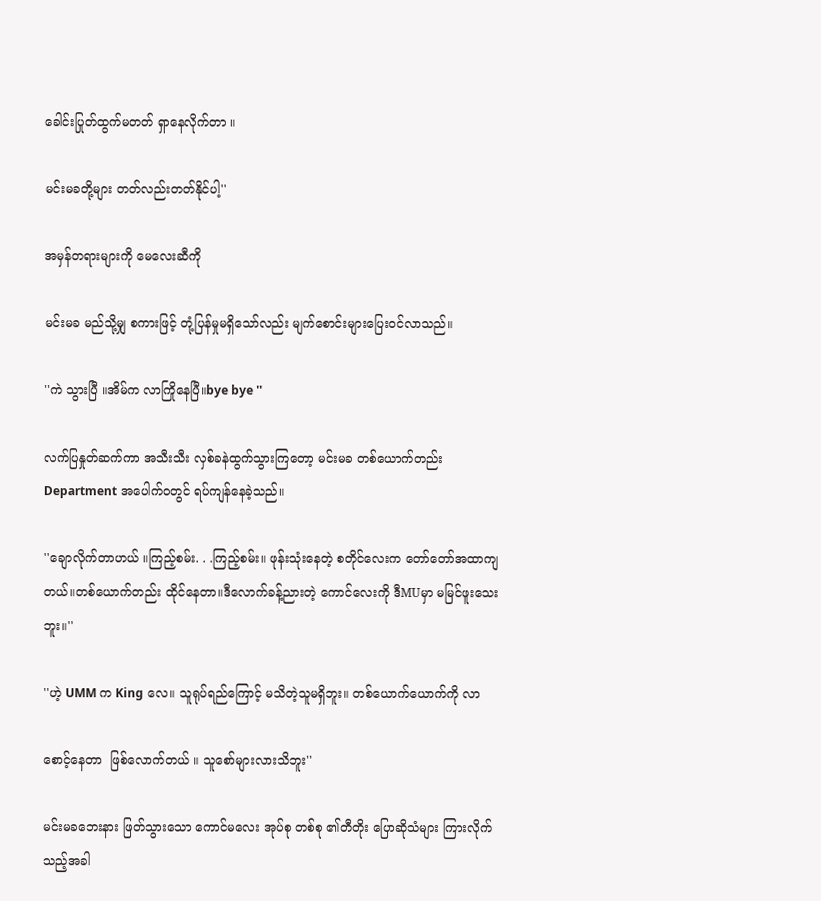ခေါင်းပြုတ်ထွက်မတတ် ရှာနေလိုက်တာ ။

မင်းမခတို့များ တတ်လည်းတတ်နိုင်ပါ့''

အမှန်တရားများကို မေလေးဆီကို

မင်းမခ မည်သို့မျှ စကားဖြင့် တုံ့ပြန်မှုမရှိသော်လည်း မျက်စောင်းများပြေးဝင်လာသည်။

''ကဲ သွားပြီ ။အိမ်က လာကြိုနေပြီ။bye bye ''

လက်ပြနှုတ်ဆက်ကာ အသီးသီး လှစ်ခနဲထွက်သွားကြတော့ မင်းမခ တစ်ယောက်တည်း Department အပေါက်ဝတွင် ရပ်ကျန်နေခဲ့သည်။

''ချောလိုက်တာဟယ် ။ကြည့်စမ်း. . .ကြည့်စမ်း။ ဖုန်းသုံးနေတဲ့ စတိုင်လေးက တော်တော်အထာကျတယ်။တစ်ယောက်တည်း ထိုင်နေတာ။ဒီလောက်ခန့်ညားတဲ့ ကောင်လေးကို ဒီMUမှာ မမြင်ဖူးသေးဘူး။''

''ဟဲ့ UMM က King လေ။ သူရုပ်ရည်ကြောင့် မသိတဲ့သူမရှိဘူး။ တစ်ယောက်ယောက်ကို လာ

စောင့်နေတာ  ဖြစ်လောက်တယ် ။ သူစော်များလားသိဘူး''

မင်းမခဘေးနား ဖြတ်သွားသော ကောင်မလေး အုပ်စု တစ်စု ၏တီတိုး ပြောဆိုသံများ ကြားလိုက်သည့်အခါ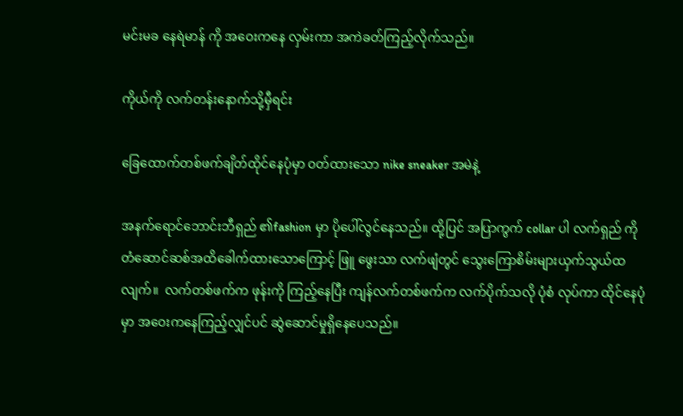မင်းမခ နေရဲမာန် ကို အဝေးကနေ လှမ်းကာ အကဲခတ်ကြည့်လိုက်သည်။

ကိုယ်ကို လက်တန်းနောက်သို့မှီရင်း

ခြေထောက်တစ်ဖက်ချိတ်ထိုင်နေပုံမှာ ဝတ်ထားသော nike sneaker အမဲနဲ့

အနက်ရောင်ဘောင်းဘီရှည် ၏fashion မှာ ပိုပေါ်လွင်နေသည်။ ထို့ပြင် အပြာကွက် collar ပါ လက်ရှည် ကို တံဆောင်ဆစ်အထိခေါက်ထားသောကြောင့် ဖြူ ဖွေးသာ လက်ဖျံတွင် သွေးကြောစိမ်းများယှက်သွယ်ထလျက်။  လက်တစ်ဖက်က ဖုန်းကို ကြည့်နေပြီး ကျန်လက်တစ်ဖက်က လက်ပိုက်သလို ပုံစံ လုပ်ကာ ထိုင်နေပုံမှာ အဝေးကနေကြည့်လျှင်ပင် ဆွဲဆောင်မှုရှိနေပေသည်။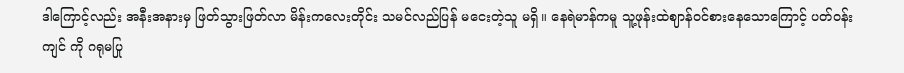ဒါကြောင့်လည်း အနီးအနားမှ ဖြတ်သွားဖြတ်လာ မိန်းကလေးတိုင်း သမင်လည်ပြန် မငေးတဲ့သူ မရှိ။ နေရဲမာန်ကမူ သူ့ဖုန်းထဲဈာန်ဝင်စားနေသောကြောင့် ပတ်ဝန်းကျင် ကို ဂရုမပြု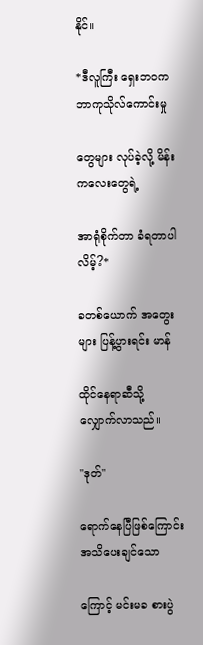နိုင်။

*ဒီလူကြီး ရှေးဘဝက ဘာကုသိုလ်ကောင်းမှု

တွေများ လုပ်ခဲ့လို့ မိန်းကလေးတွေရဲ့

အာရုံစိုက်တာ ခံရတာပါလိမ့်?*

ခတစ်ယောက် အတွေးများ ပြန့်ပွားရင်း မာန်

ထိုင်နေရာဆီသို့ လျှောက်လာသည်။

''ဒုတ်''

ရောက်နေပြီဖြစ်ကြောင်း အသိပေးချင်သော

ကြောင့် မင်းမခ စားပွဲ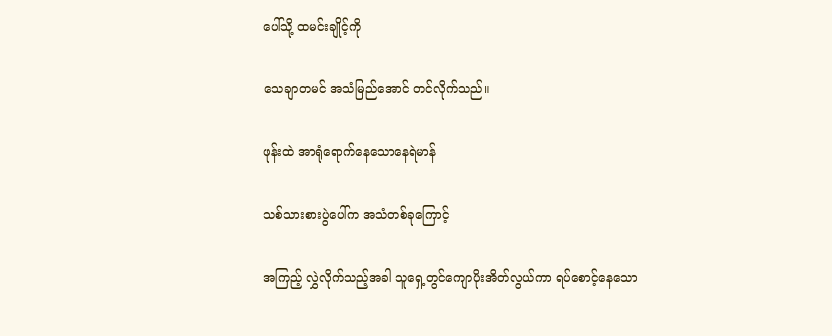ပေါ်သို့ ထမင်းချိုင့်ကို

သေချာတမင် အသံမြည်အောင် တင်လိုက်သည်။

ဖုန်းထဲ အာရုံရောက်နေသောနေရဲမာန်

သစ်သားစားပွဲပေါ်က အသံတစ်ခုကြောင့်

အကြည့် လွှဲလိုက်သည့်အခါ သူရှေ့တွင်ကျောပိုးအိတ်လွယ်ကာ ရပ်စောင့်နေသော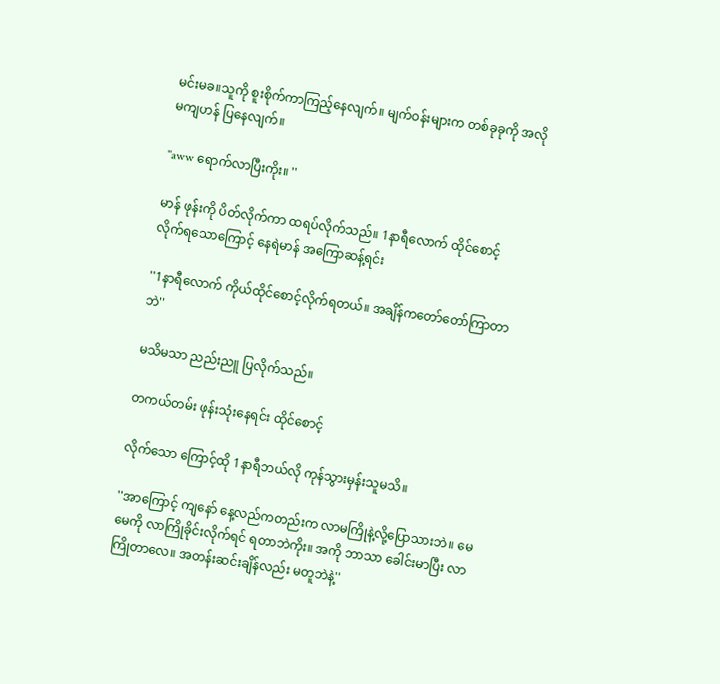မင်းမခ။သူကို စူးစိုက်ကာကြည့်နေလျက်။ မျက်ဝန်းများက တစ်ခုခုကို အလိုမကျဟန် ပြနေလျက်။

''aww ရောက်လာပြီးကိုး။ ''

မာန် ဖုန်းကို ပိတ်လိုက်ကာ ထရပ်လိုက်သည်။ 1နာရီလောက် ထိုင်စောင့် လိုက်ရသောကြောင့် နေရဲမာန် အကြောဆန့်ရင်း

''1နာရီလောက် ကိုယ်ထိုင်စောင့်လိုက်ရတယ်။ အချိန်ကတော်တော်ကြာတာဘဲ''

မသိမသာ ညည်းညူ ပြလိုက်သည်။

တကယ်တမ်း ဖုန်းသုံးနေရင်း ထိုင်စောင့်

လိုက်သော ကြောင့်ထို 1နာရီဘယ်လို ကုန်သွားမှန်းသူမသိ။

''အာကြောင့် ကျနော် နေ့လည်ကတည်းက လာမကြိုနဲ့လို့ပြောသားဘဲ။ မေမေကို လာကြိုခိုင်းလိုက်ရင် ရတာဘဲကိုး။ အကို ဘာသာ ခေါင်းမာပြီး လာကြိုတာလေ။ အတန်းဆင်းချိန်လည်း မတူဘဲနဲ့''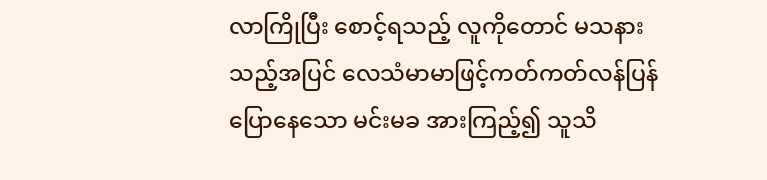လာကြိုပြီး စောင့်ရသည့် လူကိုတောင် မသနားသည့်အပြင် လေသံမာမာဖြင့်ကတ်ကတ်လန်ပြန်ပြောနေသော မင်းမခ အားကြည့်၍ သူသိ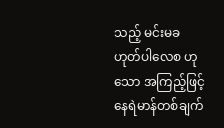သည့် မင်းမခ ဟုတ်ပါလေစ ဟုသော အကြည့်ဖြင့် နေရဲမာန်တစ်ချက်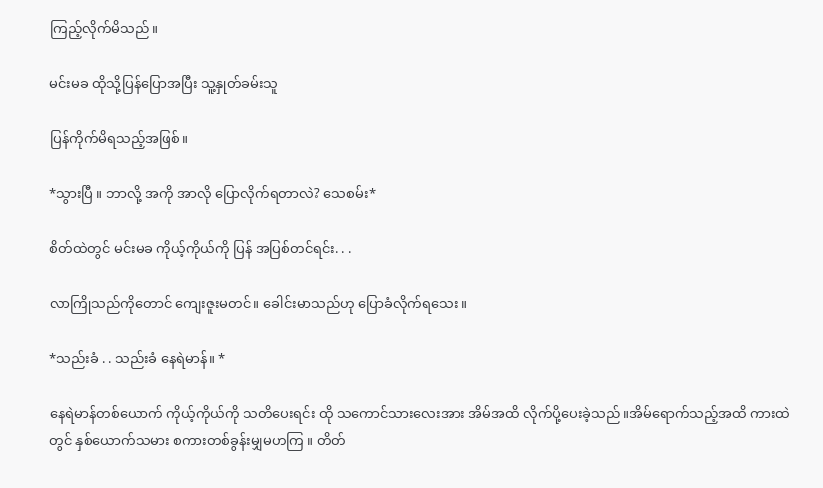ကြည့်လိုက်မိသည်။

မင်းမခ ထိုသို့ပြန်ပြောအပြီး သူ့နှုတ်ခမ်းသူ

ပြန်ကိုက်မိရသည့်အဖြစ်။

*သွားပြီ ။ ဘာလို့ အကို အာလို ပြောလိုက်ရတာလဲ? သေစမ်း*

စိတ်ထဲတွင် မင်းမခ ကိုယ့်ကိုယ်ကို ပြန် အပြစ်တင်ရင်း. . .

လာကြိုသည်ကိုတောင် ကျေးဇူးမတင်။ ခေါင်းမာသည်ဟု ပြောခံလိုက်ရသေး။

*သည်းခံ . . သည်းခံ နေရဲမာန်။ *

နေရဲမာန်တစ်ယောက် ကိုယ့်ကိုယ်ကို သတိပေးရင်း ထို သကောင်သားလေးအား အိမ်အထိ လိုက်ပို့ပေးခဲ့သည်။အိမ်ရောက်သည့်အထိ ကားထဲတွင် နှစ်ယောက်သမား စကားတစ်ခွန်းမျှမဟကြ ။ တိတ်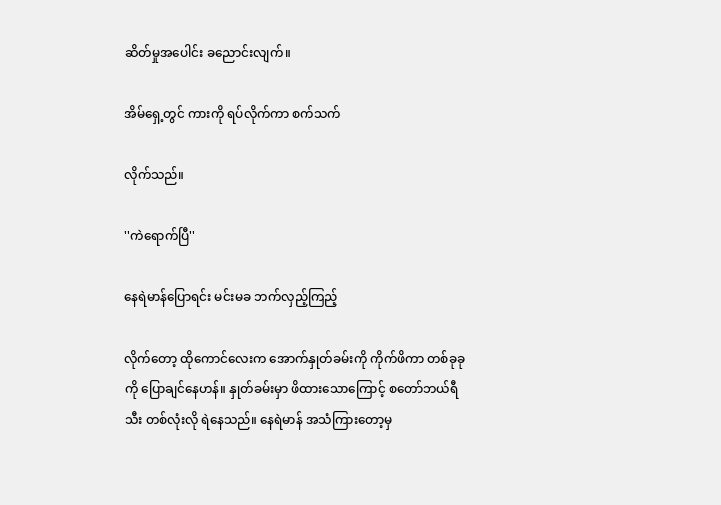ဆိတ်မှုအပေါင်း ခညောင်းလျက်။

အိမ်ရှေ့တွင် ကားကို ရပ်လိုက်ကာ စက်သက်

လိုက်သည်။

''ကဲရောက်ပြီ''

နေရဲမာန်ပြောရင်း မင်းမခ ဘက်လှည့်ကြည့်

လိုက်တော့ ထိုကောင်လေးက အောက်နှုတ်ခမ်းကို ကိုက်ဖိကာ တစ်ခုခု ကို ပြောချင်နေဟန်။ နှုတ်ခမ်းမှာ ဖိထားသောကြောင့် စတော်ဘယ်ရီသီး တစ်လုံးလို ရဲနေသည်။ နေရဲမာန် အသံကြားတော့မှ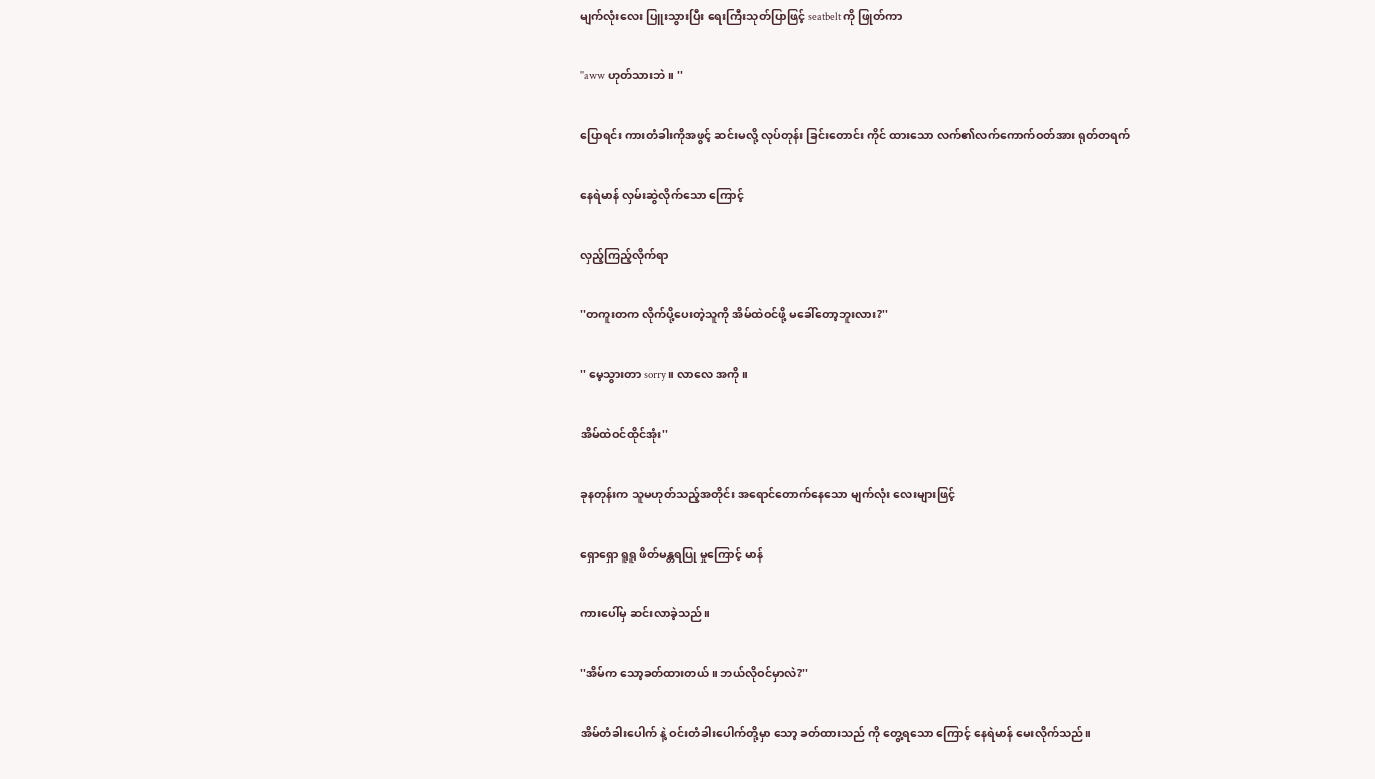မျက်လုံးလေး ပြူးသွားပြီး ရေးကြီးသုတ်ပြာဖြင့် seatbelt ကို ဖြုတ်ကာ

''aww ဟုတ်သားဘဲ။ ''

ပြောရင်း ကားတံခါးကိုအဖွင့် ဆင်းမလို့ လုပ်တုန်း ခြင်းတောင်း ကိုင် ထားသော လက်၏လက်ကောက်ဝတ်အား ရုတ်တရက်

နေရဲမာန် လှမ်းဆွဲလိုက်သော ကြောင့်

လှည့်ကြည့်လိုက်ရာ

''တကူးတက လိုက်ပို့ပေးတဲ့သူကို အိမ်ထဲဝင်ဖို့ မခေါ်တော့ဘူးလား?''

'' မေ့သွားတာ sorry ။ လာလေ အကို။

အိမ်ထဲဝင်ထိုင်အုံး''

ခုနတုန်းက သူမဟုတ်သည့်အတိုင်း အရောင်တောက်နေသော မျက်လုံး လေးများဖြင့်

ရှောရှော ရူရူ ဖိတ်မန္တရပြု မှုကြောင့် မာန်

ကားပေါ်မှ ဆင်းလာခဲ့သည်။

''အိမ်က သော့ခတ်ထားတယ် ။ ဘယ်လိုဝင်မှာလဲ?''

အိမ်တံခါးပေါက် နဲ့ ဝင်းတံခါးပေါက်တို့မှာ သော့ ခတ်ထားသည် ကို တွေ့ရသော ကြောင့် နေရဲမာန် မေးလိုက်သည်။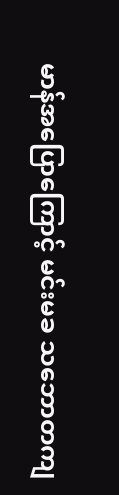မာန်အပြောကြောင့် မင်းမခ သဘောတကျ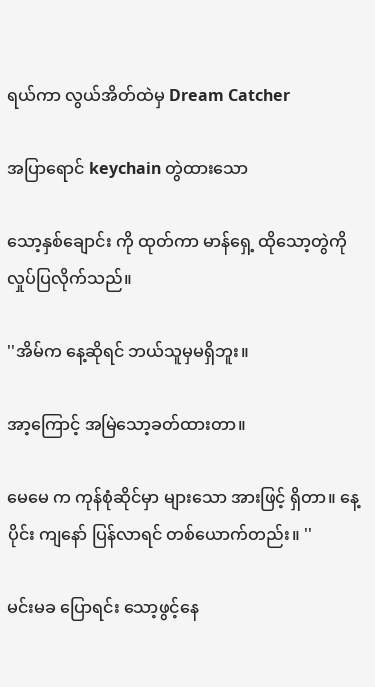ရယ်ကာ လွယ်အိတ်ထဲမှ Dream Catcher

အပြာရောင် keychain တွဲထားသော

သော့နှစ်ချောင်း ကို ထုတ်ကာ မာန်ရှေ့ ထိုသော့တွဲကို လှုပ်ပြလိုက်သည်။

''အိမ်က နေ့ဆိုရင် ဘယ်သူမှမရှိဘူး။

အာ့ကြောင့် အမြဲသော့ခတ်ထားတာ။

မေမေ က ကုန်စုံဆိုင်မှာ များသော အားဖြင့် ရှိတာ။ နေ့ပိုင်း ကျနော် ပြန်လာရင် တစ်ယောက်တည်း။ ''

မင်းမခ ပြောရင်း သော့ဖွင့်နေ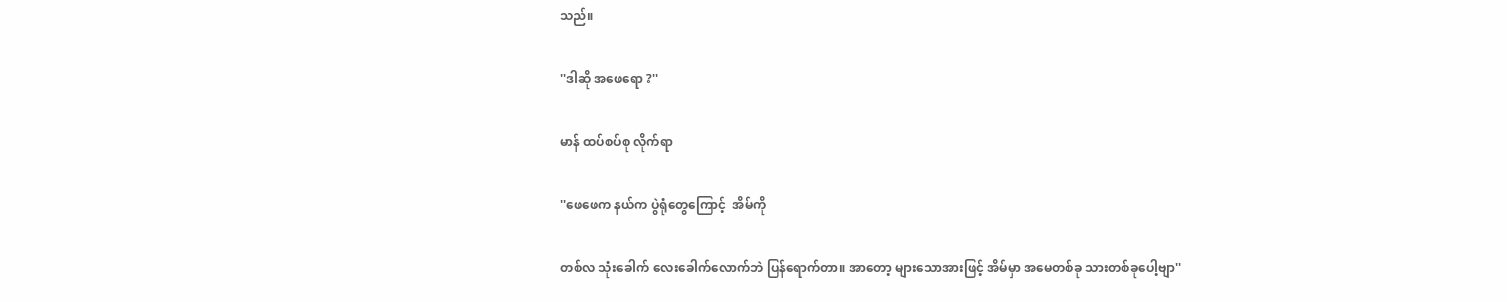သည်။

''ဒါဆို အဖေရော ?''

မာန် ထပ်စပ်စု လိုက်ရာ

''ဖေဖေက နယ်က ပွဲရုံတွေကြောင့်  အိမ်ကို

တစ်လ သုံးခေါက် လေးခေါက်လောက်ဘဲ ပြန်ရောက်တာ။ အာတော့ များသောအားဖြင့် အိမ်မှာ အမေတစ်ခု သားတစ်ခုပေါ့ဗျာ''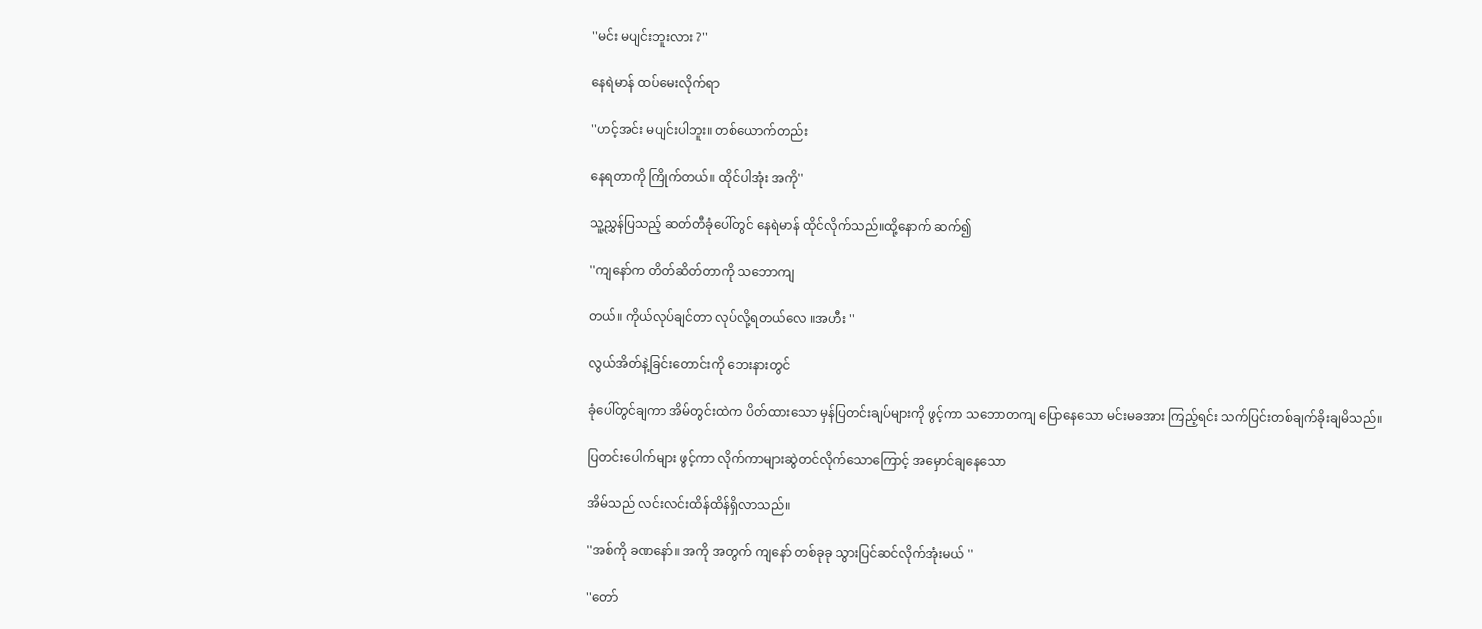''မင်း မပျင်းဘူးလား ?''

နေရဲမာန် ထပ်မေးလိုက်ရာ

''ဟင့်အင်း မပျင်းပါဘူး။ တစ်ယောက်တည်း

နေရတာကို ကြိုက်တယ်။ ထိုင်ပါအုံး အကို''

သူ့ညွှန်ပြသည့် ဆတ်တီခုံပေါ်တွင် နေရဲမာန် ထိုင်လိုက်သည်။ထို့နောက် ဆက်၍

''ကျနော်က တိတ်ဆိတ်တာကို သဘောကျ

တယ်။ ကိုယ်လုပ်ချင်တာ လုပ်လို့ရတယ်လေ ။အဟီး ''

လွယ်အိတ်နဲ့ခြင်းတောင်းကို ဘေးနားတွင်

ခုံပေါ်တွင်ချကာ အိမ်တွင်းထဲက ပိတ်ထားသော မှန်ပြတင်းချပ်များကို ဖွင့်ကာ သဘောတကျ ပြောနေသော မင်းမခအား ကြည့်ရင်း သက်ပြင်းတစ်ချက်ခိုးချမိသည်။

ပြတင်းပေါက်များ ဖွင့်ကာ လိုက်ကာများဆွဲတင်လိုက်သောကြောင့် အမှောင်ချနေသော

အိမ်သည် လင်းလင်းထိန်ထိန်ရှိလာသည်။

''အစ်ကို ခဏနော်။ အကို အတွက် ကျနော် တစ်ခုခု သွားပြင်ဆင်လိုက်အုံးမယ် ''

''တော်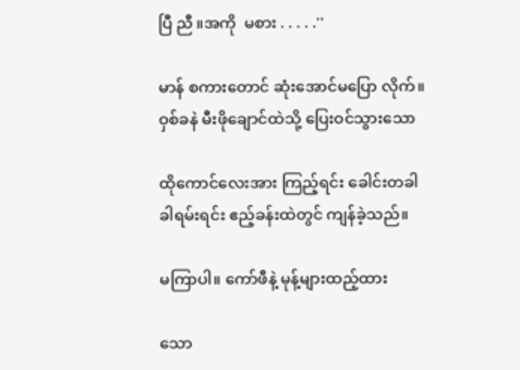ပြီ ညီ ။အကို  မစား . . . . .''

မာန် စကားတောင် ဆုံးအောင်မပြော လိုက်။ ဝှစ်ခနဲ မီးဖိုချောင်ထဲသို့ ပြေးဝင်သွားသော

ထိုကောင်လေးအား ကြည့်ရင်း ခေါင်းတခါခါရမ်းရင်း ဧည့်ခန်းထဲတွင် ကျန်ခဲ့သည်။

မကြာပါ။ ကော်ဖီနဲ့ မုန့်များထည့်ထား

သော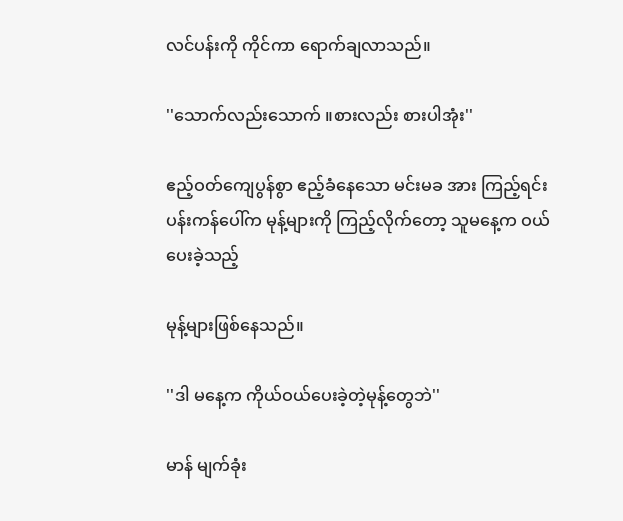လင်ပန်းကို ကိုင်ကာ ရောက်ချလာသည်။

''သောက်လည်းသောက် ။စားလည်း စားပါအုံး''

ဧည့်ဝတ်ကျေပွန်စွာ ဧည့်ခံနေသော မင်းမခ အား ကြည့်ရင်း ပန်းကန်ပေါ်က မုန့်များကို ကြည့်လိုက်တော့ သူမနေ့က ဝယ်ပေးခဲ့သည့်

မုန့်များဖြစ်နေသည်။

''ဒါ မနေ့က ကိုယ်ဝယ်ပေးခဲ့တဲ့မုန့်တွေဘဲ''

မာန် မျက်ခုံး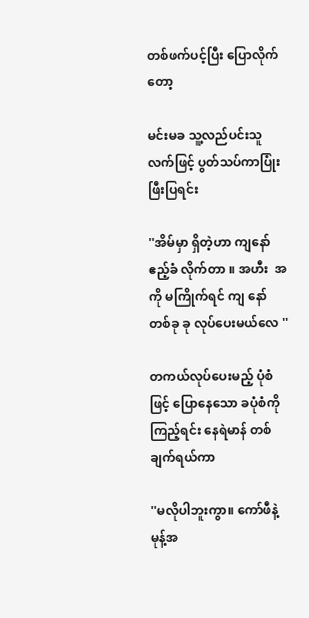တစ်ဖက်ပင့်ပြီး ပြောလိုက်တော့

မင်းမခ သူ့လည်ပင်းသူ လက်ဖြင့် ပွတ်သပ်ကာပြုံးဖြီးပြရင်း

''အိမ်မှာ ရှိတဲ့ဟာ ကျနော် ဧည့်ခံ လိုက်တာ ။ အဟီး  အကို မကြိုက်ရင် ကျ နော် တစ်ခု ခု လုပ်ပေးမယ်လေ ''

တကယ်လုပ်ပေးမည့် ပုံစံဖြင့် ပြောနေသော ခပုံစံကို ကြည့်ရင်း နေရဲမာန် တစ်ချက်ရယ်ကာ

''မလိုပါဘူးကွာ။ ကော်ဖီနဲ့ မုန့်အ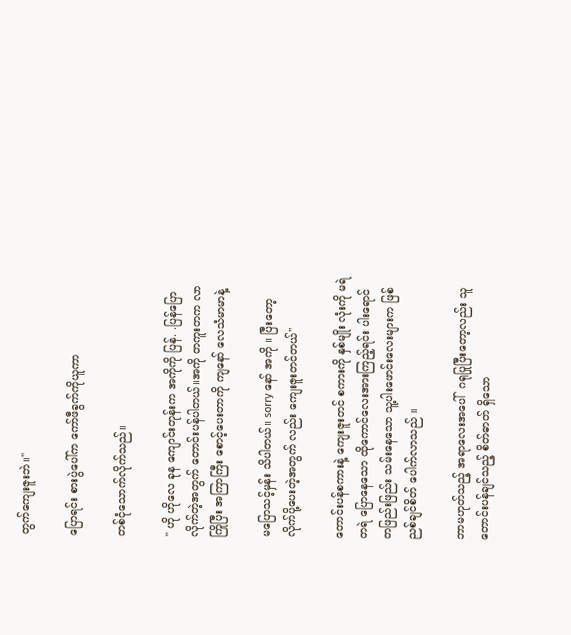တွက်ကျေးဇူးဘဲ။''

ပြောရင်း စားပွဲပေါ်က ကော်ဖီခွက်ကိုယူကာ

တစ်ငုံသောက်လိုက်သည်။

'' ဟို ဟိုလေ ခုန ကျောင်းတုန်းက အကိုကို ပြန်. .ပြန်ပြောလိုက်တဲ့အတွက် တောင်းပန်ပါတယ်။အကို တကူးတက လာကြိုပြီး အကြာကြီး စောင့်ပေးတာကို ကျနော် လေသံမာမာနဲ့

မပြောသင့်မှန်း သိပါတယ်။ sorry နော် အကို ။ ပြီးတော့ လိုက်ပို့ပေးတဲ့အတွက် လည်း ကျေးဇူးတင်တယ်''

တောင်းပန်စကားနဲ့ ကျေးဇူးတင် စကားကို နှစ်မျိုး လုံးကို မရဲတရဲ ပြောနေသော ထိုကောင်လေးအားကြည့်ရင်း ပါးရောင် တဖြည်းဖြည်း သမ်းနေသော သူ့ပါးဖောင်းလေးများက ဖြစ်ညစ်ချင်စိတ် ပေါက်လာသည် ။

ဘာမဟုတ်သည့် အရာလေးအပေါ်  ဂရုပြုပြီးတော့လည်း သူတောင်းပန်ချင်သည့် စိတ်ဓာတ် ရှိသော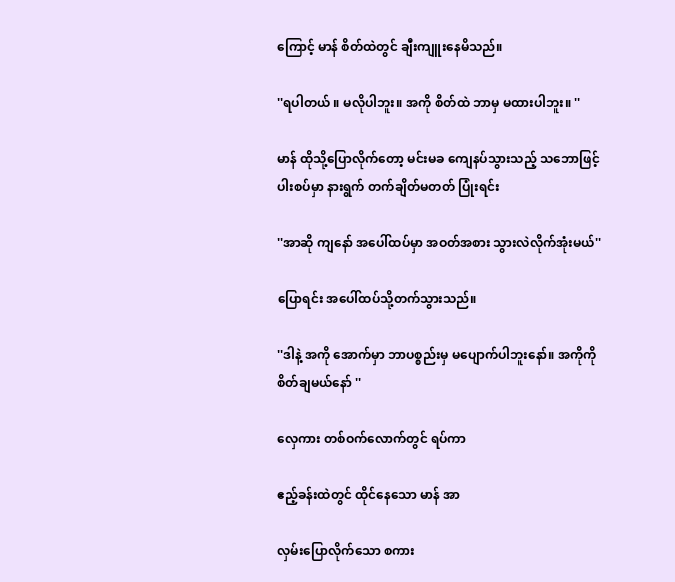ကြောင့် မာန် စိတ်ထဲတွင် ချီးကျူးနေမိသည်။

''ရပါတယ် ။ မလိုပါဘူး။ အကို စိတ်ထဲ ဘာမှ မထားပါဘူး။ ''

မာန် ထိုသို့ပြောလိုက်တော့ မင်းမခ ကျေနပ်သွားသည့် သဘောဖြင့် ပါးစပ်မှာ နားရွက် တက်ချိတ်မတတ် ပြုံးရင်း

''အာဆို ကျနော် အပေါ်ထပ်မှာ အဝတ်အစား သွားလဲလိုက်အုံးမယ်''

ပြောရင်း အပေါ်ထပ်သို့တက်သွားသည်။

''ဒါနဲ့ အကို အောက်မှာ ဘာပစ္စည်းမှ မပျောက်ပါဘူးနော်။ အကိုကို စိတ်ချမယ်နော် ''

လှေကား တစ်ဝက်လောက်တွင် ရပ်ကာ

ဧည့်ခန်းထဲတွင် ထိုင်နေသော မာန် အာ

လှမ်းပြောလိုက်သော စကား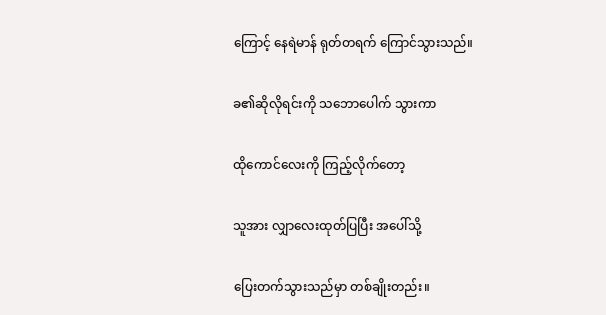ကြောင့် နေရဲမာန် ရုတ်တရက် ကြောင်သွားသည်။

ခ၏ဆိုလိုရင်းကို သဘောပေါက် သွားကာ

ထိုကောင်လေးကို ကြည့်လိုက်တော့

သူအား လျှာလေးထုတ်ပြပြီး အပေါ်သို့

ပြေးတက်သွားသည်မှာ တစ်ချိုးတည်း။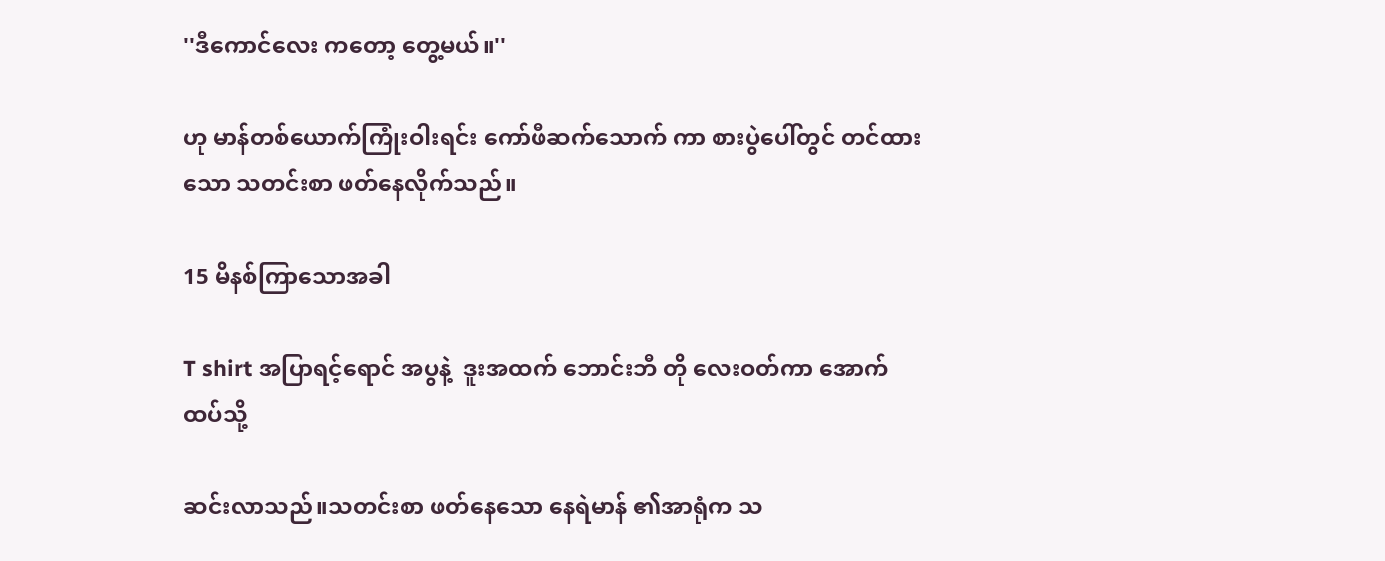''ဒီကောင်လေး ကတော့ တွေ့မယ်။''

ဟု မာန်တစ်ယောက်ကြုံးဝါးရင်း ကော်ဖီဆက်သောက် ကာ စားပွဲပေါ်တွင် တင်ထားသော သတင်းစာ ဖတ်နေလိုက်သည်။

15 မိနစ်ကြာသောအခါ

T shirt အပြာရင့်ရောင် အပွနဲ့  ဒူးအထက် ဘောင်းဘီ တို လေးဝတ်ကာ အောက်ထပ်သို့

ဆင်းလာသည်။သတင်းစာ ဖတ်နေသော နေရဲမာန် ၏အာရုံက သ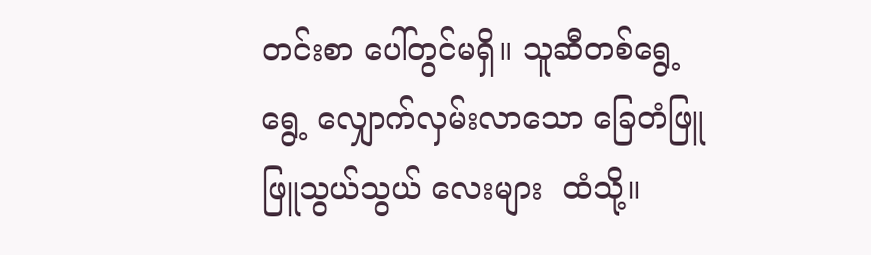တင်းစာ ပေါ်တွင်မရှိ။ သူဆီတစ်ရွေ့ရွေ့ လျှောက်လှမ်းလာသော ခြေတံဖြူဖြူသွယ်သွယ် လေးများ  ထံသို့။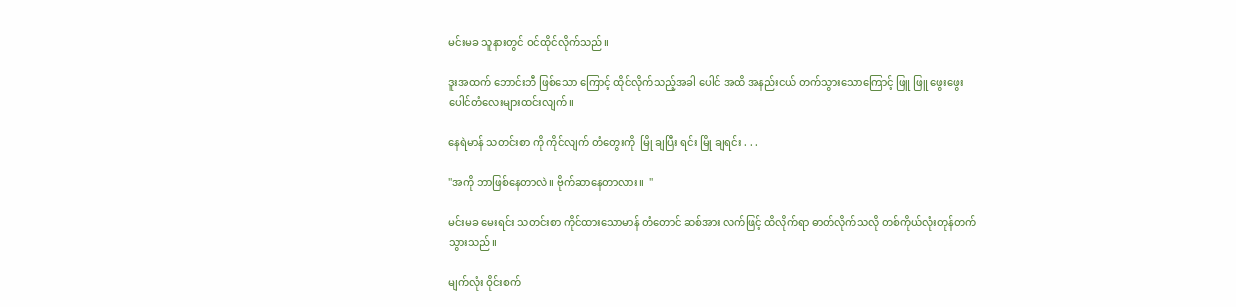မင်းမခ သူနားတွင် ဝင်ထိုင်လိုက်သည်။

ဒူးအထက် ဘောင်းဘီ ဖြစ်သော ကြောင့် ထိုင်လိုက်သည့်အခါ ပေါင် အထိ အနည်းငယ် တက်သွားသောကြောင့် ဖြူ ဖြူ ဖွေးဖွေး ပေါင်တံလေးများထင်းလျက်။

နေရဲမာန် သတင်းစာ ကို ကိုင်လျက် တံတွေးကို  မြို ချပြီး ရင်း မြို ချရင်း . . .

''အကို ဘာဖြစ်နေတာလဲ။ ဗိုက်ဆာနေတာလား။  ''

မင်းမခ မေးရင်း သတင်းစာ ကိုင်ထားသောမာန် တံတောင် ဆစ်အား လက်ဖြင့် ထိလိုက်ရာ ဓာတ်လိုက်သလို တစ်ကိုယ်လုံးတုန်တက်သွားသည်။

မျက်လုံး ဝိုင်းစက်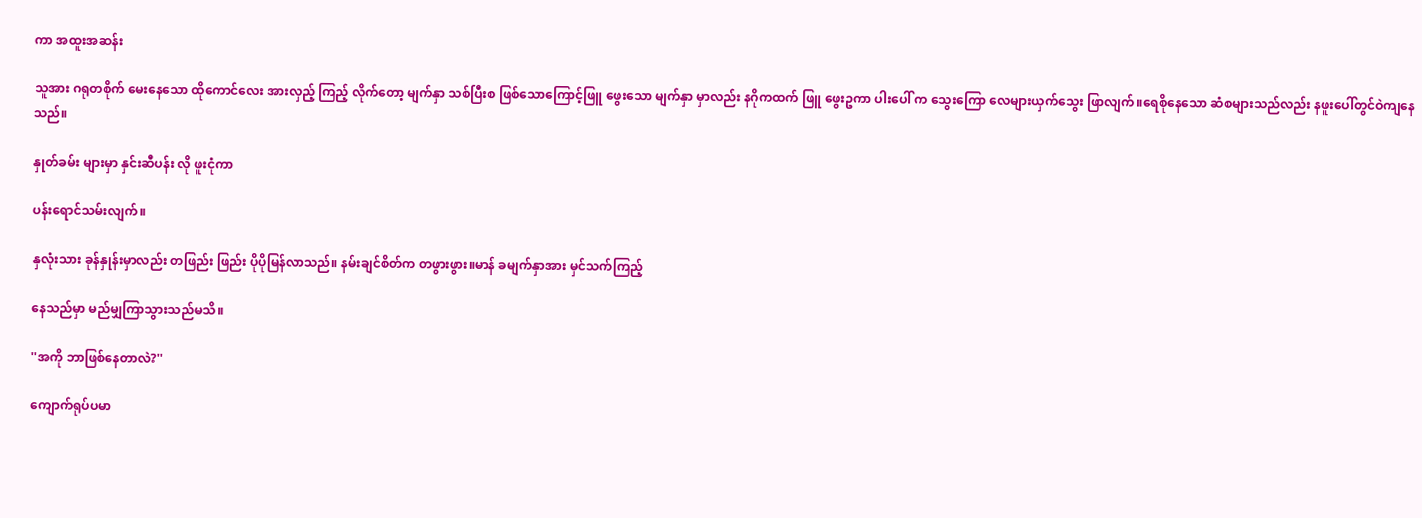ကာ အထူးအဆန်း

သူအား ဂရုတစိုက် မေးနေသော ထိုကောင်လေး အားလှည့် ကြည့် လိုက်တော့ မျက်နှာ သစ်ပြီးစ ဖြစ်သောကြောင့်ဖြူ ဖွေးသော မျက်နှာ မှာလည်း နဂိုကထက် ဖြူ ဖွေးဥကာ ပါးပေါ် က သွေးကြော လေများယှက်သွေး ဖြာလျက်။ရေစိုနေသော ဆံစများသည်လည်း နဖူးပေါ်တွင်ဝဲကျနေသည်။

နှုတ်ခမ်း များမှာ နှင်းဆီပန်း လို ဖူးငုံကာ

ပန်းရောင်သမ်းလျက်။

နှလုံးသား ခုန်နှုန်းမှာလည်း တဖြည်း ဖြည်း ပိုပိုမြန်လာသည်။ နမ်းချင်စိတ်က တဖွားဖွား။မာန် ခမျက်နှာအား မှင်သက်ကြည့်

နေသည်မှာ မည်မျှကြာသွားသည်မသိ။

''အကို ဘာဖြစ်နေတာလဲ?''

ကျောက်ရုပ်ပမာ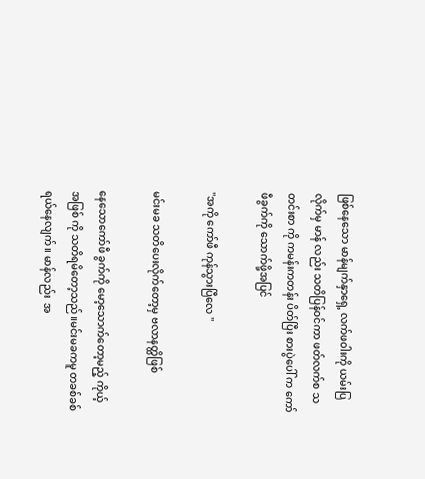ဖြစ်နေသော မာန်မျက်နှာရှေ့ လက်ဖဝါးကို ယမ်းပြလိုက်မှ မာန် လည်း သတိပြန်ဝင်ကာ ဖတ်လက်စ သတင်းစာ ကို ကမန်းကတန်း ပိတ်ပြီး စားပွဲပေါ် က ကော်ဖီခွက်ကို သောက်ဖို့အပြင်

''အကို ကော်ဖီ ကုန်သွားပြီလေ ''

မင်းမခ သတိပေးလိုက်တော့မှ ဗလာနတ္ထိဖြစ်

နေသောကော်ဖီ ခွက်ကို မော့သောက်တော့မည့် ကိုယ့် အဖြစ် ကို သတိရမိတော့သည်။မင်းမခကမူ တခစ်ခစ်ရယ်နေလျက်။ မာန်လည်း  အ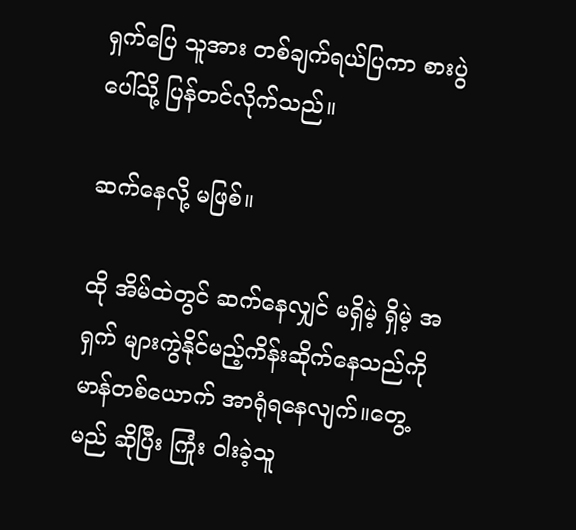ရှက်ပြေ သူအား တစ်ချက်ရယ်ပြကာ စားပွဲပေါ်သို့ ပြန်တင်လိုက်သည်။

ဆက်နေလို့ မဖြစ်။

ထို အိမ်ထဲတွင် ဆက်နေလျှင် မရှိမဲ့ ရှိမဲ့ အရှက် များကွဲနိုင်မည့်ကိန်းဆိုက်နေသည်ကို မာန်တစ်ယောက် အာရုံရနေလျက်။တွေ့မည် ဆိုပြီး ကြုံး ဝါးခဲ့သူ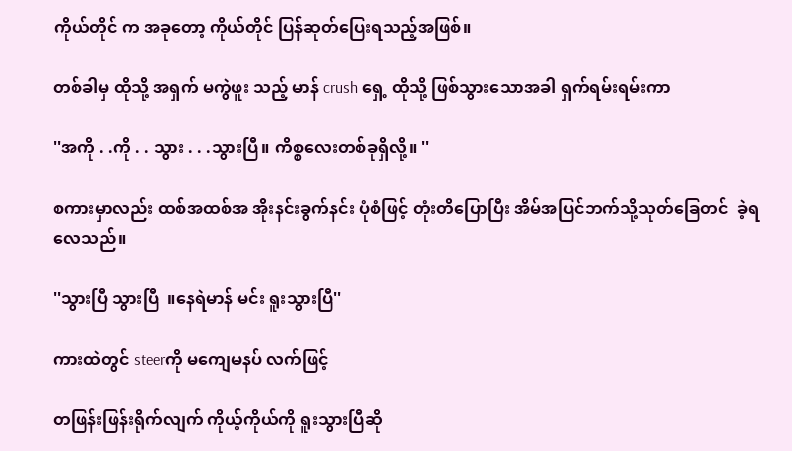ကိုယ်တိုင် က အခုတော့ ကိုယ်တိုင် ပြန်ဆုတ်ပြေးရသည့်အဖြစ်။

တစ်ခါမှ ထိုသို့ အရှက် မကွဲဖူး သည့် မာန် crush ရှေ့ ထိုသို့ ဖြစ်သွားသောအခါ ရှက်ရမ်းရမ်းကာ

''အကို . .ကို . . သွား . . .သွားပြီ။ ကိစ္စလေးတစ်ခုရှိလို့။ ''

စကားမှာလည်း ထစ်အထစ်အ အိုးနင်းခွက်နင်း ပုံစံဖြင့် တုံးတိပြောပြီး အိမ်အပြင်ဘက်သို့သုတ်ခြေတင်  ခဲ့ရလေသည်။

''သွားပြီ သွားပြီ  ။နေရဲမာန် မင်း ရူးသွားပြီ''

ကားထဲတွင် steerကို မကျေမနပ် လက်ဖြင့်

တဖြန်းဖြန်းရိုက်လျက် ကိုယ့်ကိုယ်ကို ရူးသွားပြီဆို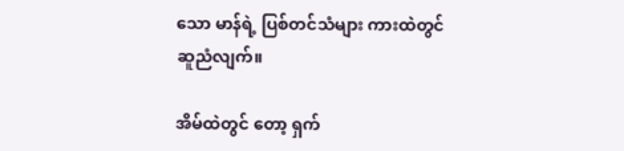သော မာန်ရဲ့ ပြစ်တင်သံများ ကားထဲတွင် ဆူညံလျက်။

အိမ်ထဲတွင် တော့ ရှက်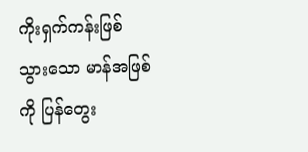ကိုးရှက်ကန်းဖြစ်သွားသော မာန်အဖြစ်ကို ပြန်တွေး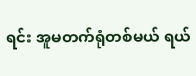ရင်း အူမတက်ရုံတစ်မယ် ရယ်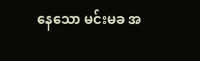နေသော မင်းမခ အ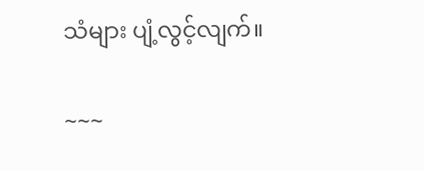သံများ ပျံ့လွင့်လျက်။

~~~